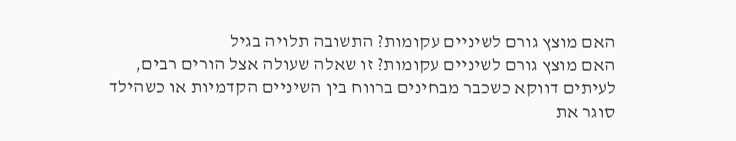האם מוצץ גורם לשיניים עקומות? התשובה תלויה בגיל
האם מוצץ גורם לשיניים עקומות? זו שאלה שעולה אצל הורים רבים, לעיתים דווקא כשכבר מבחינים ברווח בין השיניים הקדמיות או כשהילד סוגר את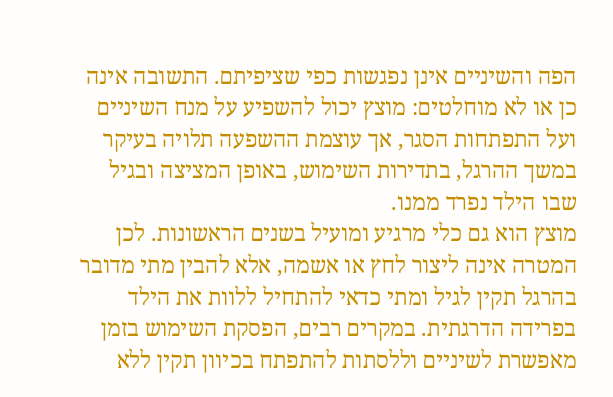הפה והשיניים אינן נפגשות כפי שציפיתם. התשובה אינה כן או לא מוחלטים: מוצץ יכול להשפיע על מנח השיניים ועל התפתחות הסגר, אך עוצמת ההשפעה תלויה בעיקר במשך ההרגל, בתדירות השימוש, באופן המציצה ובגיל שבו הילד נפרד ממנו.
מוצץ הוא גם כלי מרגיע ומועיל בשנים הראשונות. לכן המטרה אינה ליצור לחץ או אשמה, אלא להבין מתי מדובר בהרגל תקין לגיל ומתי כדאי להתחיל ללוות את הילד בפרידה הדרגתית. במקרים רבים, הפסקת השימוש בזמן מאפשרת לשיניים וללסתות להתפתח בכיוון תקין ללא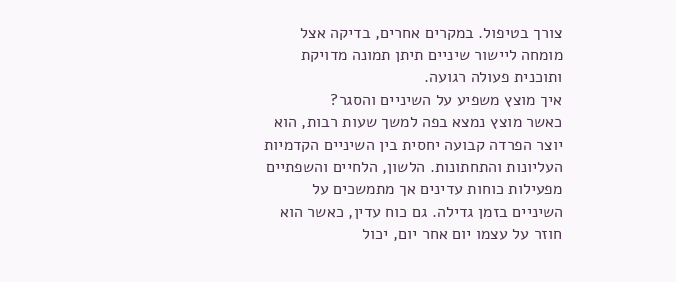צורך בטיפול. במקרים אחרים, בדיקה אצל מומחה ליישור שיניים תיתן תמונה מדויקת ותוכנית פעולה רגועה.
איך מוצץ משפיע על השיניים והסגר?
כאשר מוצץ נמצא בפה למשך שעות רבות, הוא יוצר הפרדה קבועה יחסית בין השיניים הקדמיות העליונות והתחתונות. הלשון, הלחיים והשפתיים מפעילות כוחות עדינים אך מתמשכים על השיניים בזמן גדילה. גם כוח עדין, כאשר הוא חוזר על עצמו יום אחר יום, יכול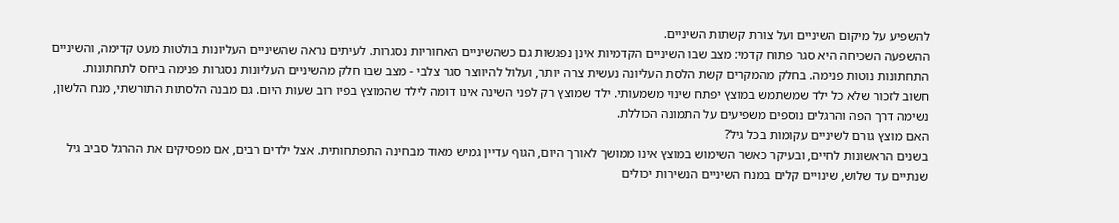להשפיע על מיקום השיניים ועל צורת קשתות השיניים.
ההשפעה השכיחה היא סגר פתוח קדמי: מצב שבו השיניים הקדמיות אינן נפגשות גם כשהשיניים האחוריות נסגרות. לעיתים נראה שהשיניים העליונות בולטות מעט קדימה, והשיניים התחתונות נוטות פנימה. בחלק מהמקרים קשת הלסת העליונה נעשית צרה יותר, ועלול להיווצר סגר צלבי - מצב שבו חלק מהשיניים העליונות נסגרות פנימה ביחס לתחתונות.
חשוב לזכור שלא כל ילד שמשתמש במוצץ יפתח שינוי משמעותי. ילד שמוצץ רק לפני השינה אינו דומה לילד שהמוצץ בפיו רוב שעות היום. גם מבנה הלסתות התורשתי, מנח הלשון, נשימה דרך הפה והרגלים נוספים משפיעים על התמונה הכוללת.
האם מוצץ גורם לשיניים עקומות בכל גיל?
בשנים הראשונות לחיים, ובעיקר כאשר השימוש במוצץ אינו ממושך לאורך היום, הגוף עדיין גמיש מאוד מבחינה התפתחותית. אצל ילדים רבים, אם מפסיקים את ההרגל סביב גיל שנתיים עד שלוש, שינויים קלים במנח השיניים הנשירות יכולים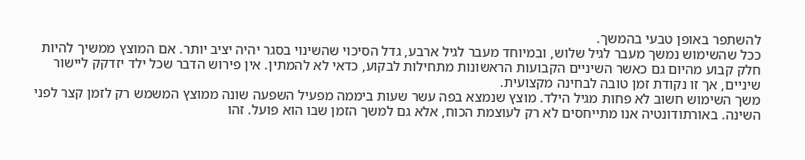להשתפר באופן טבעי בהמשך.
ככל שהשימוש נמשך מעבר לגיל שלוש, ובמיוחד מעבר לגיל ארבע, גדל הסיכוי שהשינוי בסגר יהיה יציב יותר. אם המוצץ ממשיך להיות חלק קבוע מהיום גם כאשר השיניים הקבועות הראשונות מתחילות לבקוע, כדאי לא להמתין. אין פירוש הדבר שכל ילד יזדקק ליישור שיניים, אך זו נקודת זמן טובה לבחינה מקצועית.
משך השימוש חשוב לא פחות מגיל הילד. מוצץ שנמצא בפה עשר שעות ביממה מפעיל השפעה שונה ממוצץ המשמש רק לזמן קצר לפני השינה. באורתודונטיה אנו מתייחסים לא רק לעוצמת הכוח, אלא גם למשך הזמן שבו הוא פועל. זהו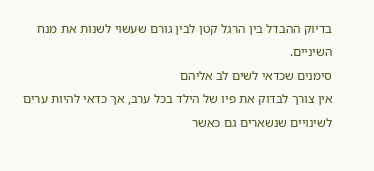בדיוק ההבדל בין הרגל קטן לבין גורם שעשוי לשנות את מנח השיניים.
סימנים שכדאי לשים לב אליהם
אין צורך לבדוק את פיו של הילד בכל ערב, אך כדאי להיות ערים לשינויים שנשארים גם כאשר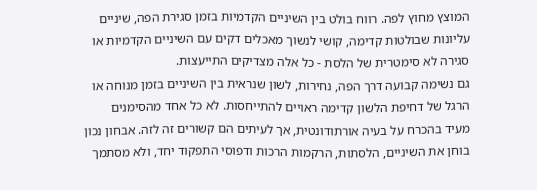המוצץ מחוץ לפה. רווח בולט בין השיניים הקדמיות בזמן סגירת הפה, שיניים עליונות שבולטות קדימה, קושי לנשוך מאכלים דקים עם השיניים הקדמיות או סגירה לא סימטרית של הלסת - כל אלה מצדיקים התייעצות.
גם נשימה קבועה דרך הפה, נחירות, לשון שנראית בין השיניים בזמן מנוחה או הרגל של דחיפת הלשון קדימה ראויים להתייחסות. לא כל אחד מהסימנים מעיד בהכרח על בעיה אורתודונטית, אך לעיתים הם קשורים זה לזה. אבחון נכון בוחן את השיניים, הלסתות, הרקמות הרכות ודפוסי התפקוד יחד, ולא מסתמך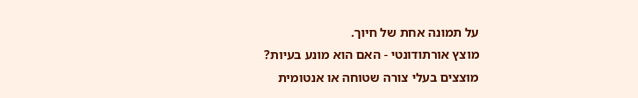על תמונה אחת של חיוך.
מוצץ אורתודונטי - האם הוא מונע בעיות?
מוצצים בעלי צורה שטוחה או אנטומית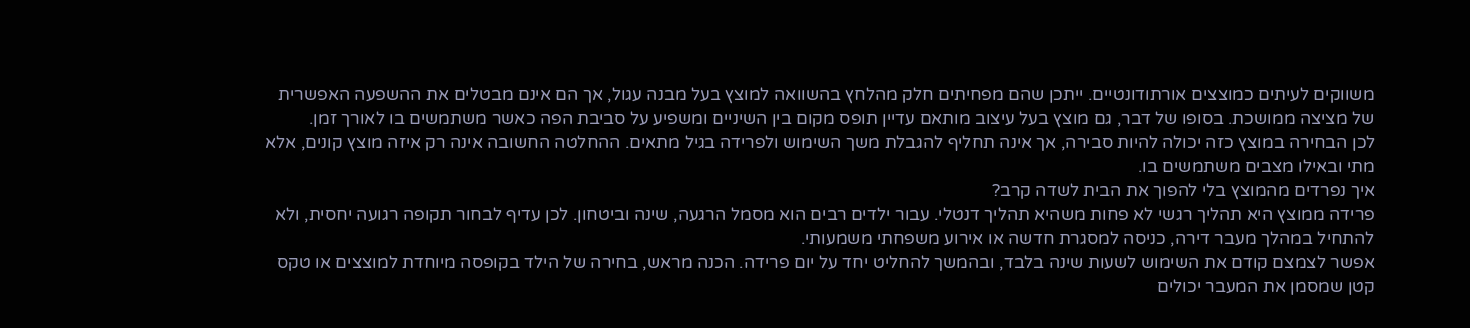משווקים לעיתים כמוצצים אורתודונטיים. ייתכן שהם מפחיתים חלק מהלחץ בהשוואה למוצץ בעל מבנה עגול, אך הם אינם מבטלים את ההשפעה האפשרית של מציצה ממושכת. בסופו של דבר, גם מוצץ בעל עיצוב מותאם עדיין תופס מקום בין השיניים ומשפיע על סביבת הפה כאשר משתמשים בו לאורך זמן.
לכן הבחירה במוצץ כזה יכולה להיות סבירה, אך אינה תחליף להגבלת משך השימוש ולפרידה בגיל מתאים. ההחלטה החשובה אינה רק איזה מוצץ קונים, אלא מתי ובאילו מצבים משתמשים בו.
איך נפרדים מהמוצץ בלי להפוך את הבית לשדה קרב?
פרידה ממוצץ היא תהליך רגשי לא פחות משהיא תהליך דנטלי. עבור ילדים רבים הוא מסמל הרגעה, שינה וביטחון. לכן עדיף לבחור תקופה רגועה יחסית, ולא להתחיל במהלך מעבר דירה, כניסה למסגרת חדשה או אירוע משפחתי משמעותי.
אפשר לצמצם קודם את השימוש לשעות שינה בלבד, ובהמשך להחליט יחד על יום פרידה. הכנה מראש, בחירה של הילד בקופסה מיוחדת למוצצים או טקס קטן שמסמן את המעבר יכולים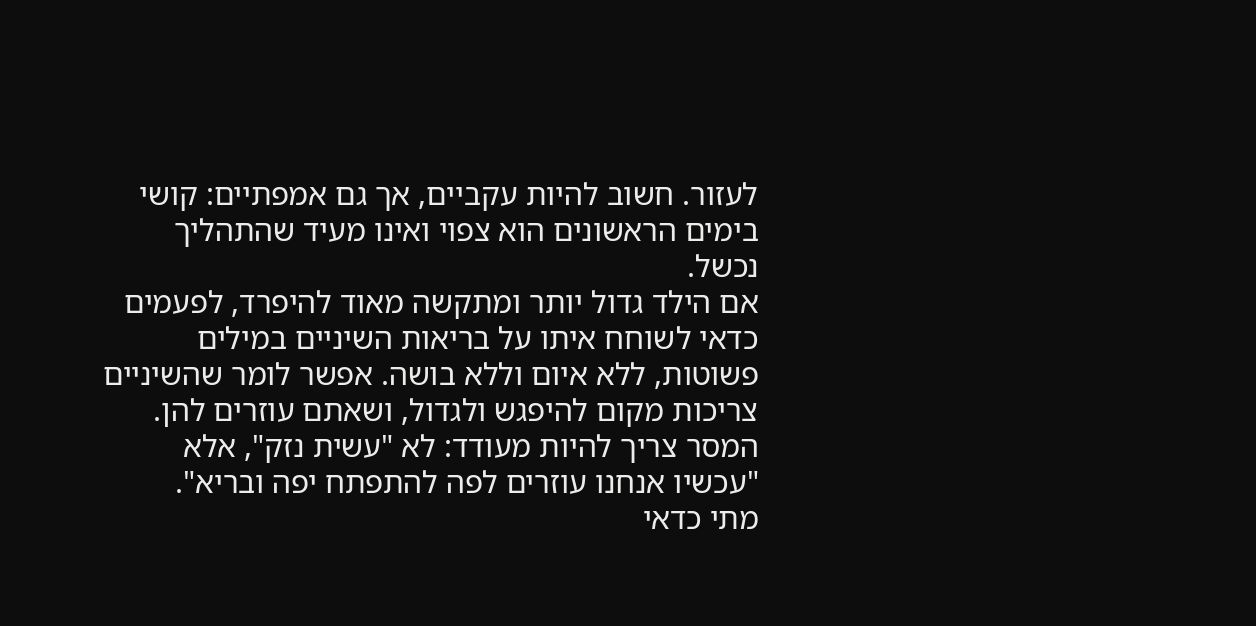לעזור. חשוב להיות עקביים, אך גם אמפתיים: קושי בימים הראשונים הוא צפוי ואינו מעיד שהתהליך נכשל.
אם הילד גדול יותר ומתקשה מאוד להיפרד, לפעמים כדאי לשוחח איתו על בריאות השיניים במילים פשוטות, ללא איום וללא בושה. אפשר לומר שהשיניים צריכות מקום להיפגש ולגדול, ושאתם עוזרים להן. המסר צריך להיות מעודד: לא "עשית נזק", אלא "עכשיו אנחנו עוזרים לפה להתפתח יפה ובריא".
מתי כדאי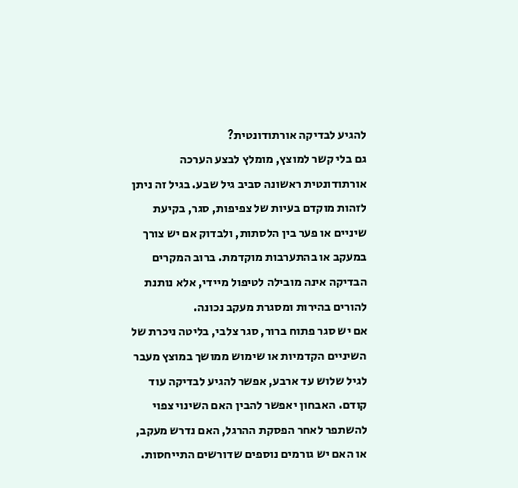להגיע לבדיקה אורתודונטית?
גם בלי קשר למוצץ, מומלץ לבצע הערכה אורתודונטית ראשונה סביב גיל שבע. בגיל זה ניתן לזהות מוקדם בעיות של צפיפות, סגר, בקיעת שיניים או פער בין הלסתות, ולבדוק אם יש צורך במעקב או בהתערבות מוקדמת. ברוב המקרים הבדיקה אינה מובילה לטיפול מיידי, אלא נותנת להורים בהירות ומסגרת מעקב נכונה.
אם יש סגר פתוח ברור, סגר צלבי, בליטה ניכרת של השיניים הקדמיות או שימוש ממושך במוצץ מעבר לגיל שלוש עד ארבע, אפשר להגיע לבדיקה עוד קודם. האבחון יאפשר להבין האם השינוי צפוי להשתפר לאחר הפסקת ההרגל, האם נדרש מעקב, או האם יש גורמים נוספים שדורשים התייחסות.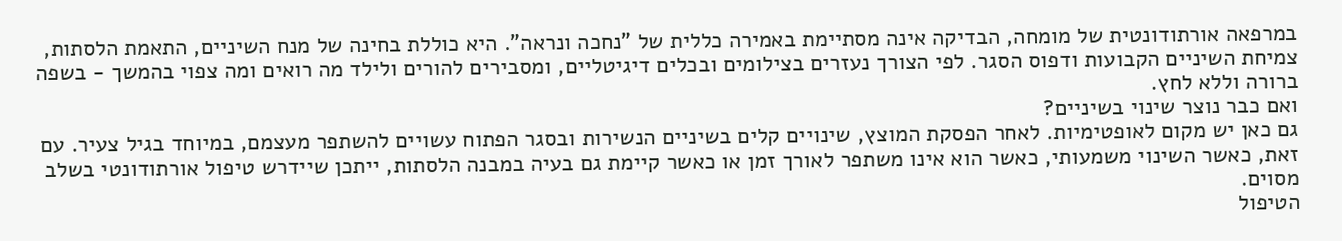במרפאה אורתודונטית של מומחה, הבדיקה אינה מסתיימת באמירה כללית של "נחכה ונראה". היא כוללת בחינה של מנח השיניים, התאמת הלסתות, צמיחת השיניים הקבועות ודפוס הסגר. לפי הצורך נעזרים בצילומים ובכלים דיגיטליים, ומסבירים להורים ולילד מה רואים ומה צפוי בהמשך - בשפה ברורה וללא לחץ.
ואם כבר נוצר שינוי בשיניים?
גם כאן יש מקום לאופטימיות. לאחר הפסקת המוצץ, שינויים קלים בשיניים הנשירות ובסגר הפתוח עשויים להשתפר מעצמם, במיוחד בגיל צעיר. עם זאת, כאשר השינוי משמעותי, כאשר הוא אינו משתפר לאורך זמן או כאשר קיימת גם בעיה במבנה הלסתות, ייתכן שיידרש טיפול אורתודונטי בשלב מסוים.
הטיפול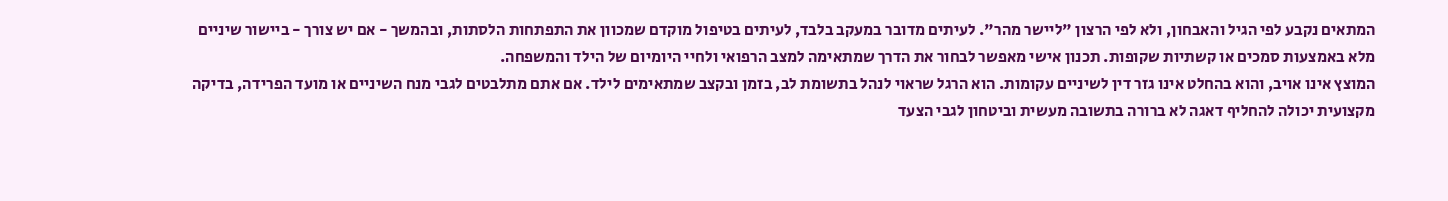המתאים נקבע לפי הגיל והאבחון, ולא לפי הרצון "ליישר מהר". לעיתים מדובר במעקב בלבד, לעיתים בטיפול מוקדם שמכוון את התפתחות הלסתות, ובהמשך - אם יש צורך - ביישור שיניים מלא באמצעות סמכים או קשתיות שקופות. תכנון אישי מאפשר לבחור את הדרך שמתאימה למצב הרפואי ולחיי היומיום של הילד והמשפחה.
המוצץ אינו אויב, והוא בהחלט אינו גזר דין לשיניים עקומות. הוא הרגל שראוי לנהל בתשומת לב, בזמן ובקצב שמתאימים לילד. אם אתם מתלבטים לגבי מנח השיניים או מועד הפרידה, בדיקה מקצועית יכולה להחליף דאגה לא ברורה בתשובה מעשית וביטחון לגבי הצעד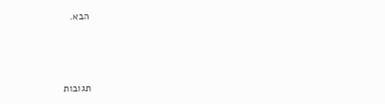הבא.





תגובות